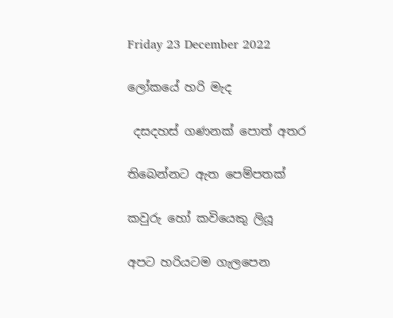Friday 23 December 2022

ලෝකයේ හරි මැද

 දසදහස් ගණනක් පොත් අතර

තිබෙන්නට ඇත පෙම්පතක්

කවුරු හෝ කවියෙකු ලියූ

අපට හරියටම ගැලපෙන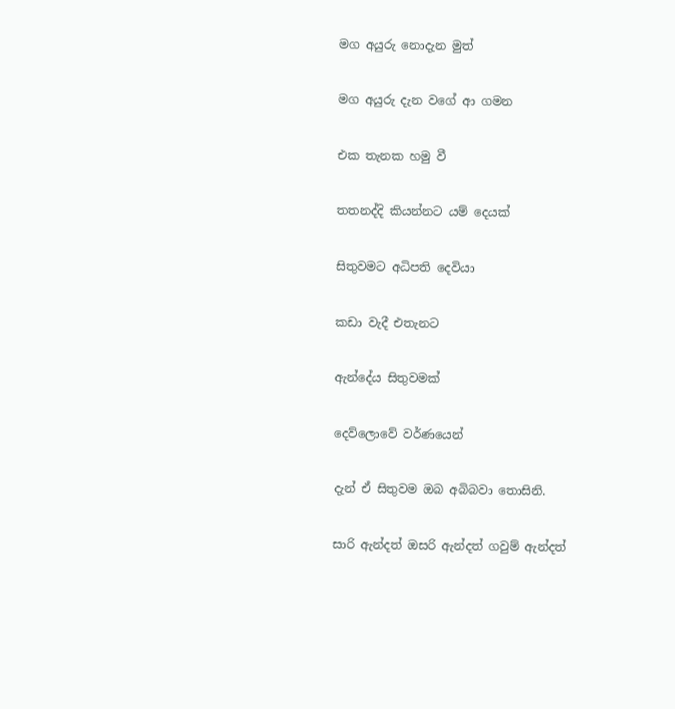මග අයුරු නොදැන මුත්

මග අයුරු දැන වගේ ආ ගමන

එක තැනක හමු වී

තතනද්දි කියන්නට යම් දෙයක්

සිතුවමට අධිපති දෙවියා

කඩා වැදී එතැනට

ඇන්දේය සිතුවමක්

දෙව්ලොවේ වර්ණයෙන්

දැන් ඒ සිතුවම ඔබ අබිබවා තොසිනි.

සාරි ඇන්දත් ඔසරි ඇන්දත් ගවුම් ඇන්දත්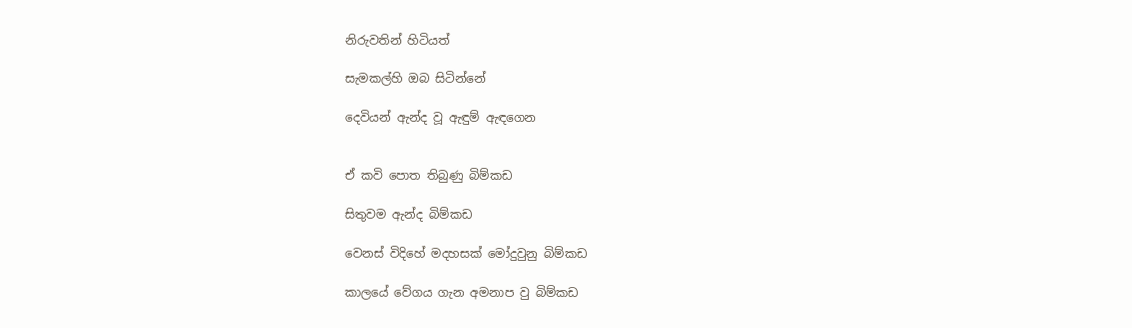නිරුවතින් හිටියත්

සැමකල්හි ඔබ සිටින්නේ

දෙවියන් ඇන්ද වූ ඇඳුම් ඇඳගෙන


ඒ කවි පොත තිබුණු බිම්කඩ

සිතුවම ඇන්ද බිම්කඩ

වෙනස් විදිහේ මදහසක් මෝදුවුනු බිම්කඩ

කාලයේ වේගය ගැන අමනාප වු බිම්කඩ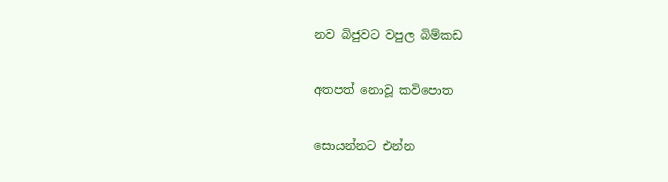නව බිජුවට වපුල බිම්කඩ

අතපත් නොවූ කවිපොත

සොයන්නට එන්න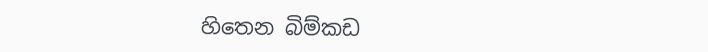හිතෙන බිම්කඩ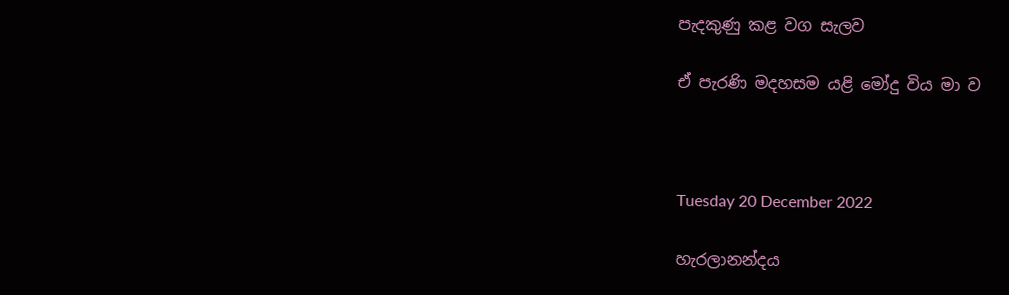පැදකුණු කළ වග සැලව

ඒ පැරණි මදහසම යළි මෝදු විය මා ව



Tuesday 20 December 2022

හැරලානන්දය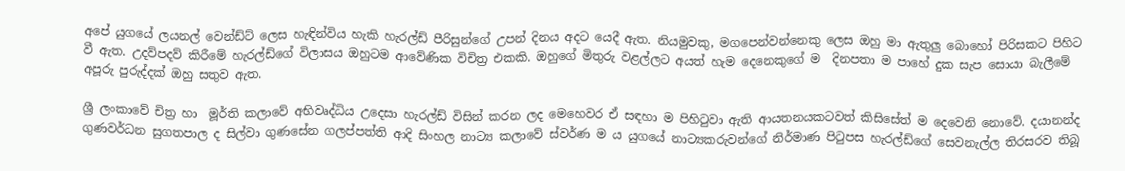අපේ යුගයේ ලයනල් වෙන්ඩ්ට් ලෙස හැඳින්විය හැකි හැරල්ඩ් පීරිසුන්ගේ උපන් දිනය අදට යෙදී ඇත. නියමුවකු, මගපෙන්වන්නෙකු ලෙස ඔහු මා ඇතුලු බොහෝ පිරිසකට පිහිට වී ඇත. උදව්පදව් කිරීමේ හැරල්ඩ්ගේ විලාසය ඔහුටම ආවේණික විචිත්‍ර එකකි. ඔහුගේ මිතුරු වළල්ලට අයත් හැම දෙනෙකුගේ ම  දිනපතා ම පාහේ දුක සැප සොයා බැලීමේ අපූරු පුරුද්දක් ඔහු සතුව ඇත.

ශ්‍රී ලංකාවේ චිත්‍ර හා  මූර්ති කලාවේ අභිවෘද්ධිය උදෙසා හැරල්ඩ් විසින් කරන ලද මෙහෙවර ඒ සඳහා ම පිහිටුවා ඇති ආයතනයකටවත් කිසිසේත් ම දෙවෙනි නොවේ. දයානන්ද ගුණවර්ධන සුගතපාල ද සිල්වා ගුණසේන ගලප්පත්ති ආදි සිංහල නාට්‍ය කලාවේ ස්වර්ණ ම ය යුගයේ නාට්‍යකරුවන්ගේ නිර්මාණ පිටුපස හැරල්ඩ්ගේ සෙවනැල්ල තිරසරව තිබූ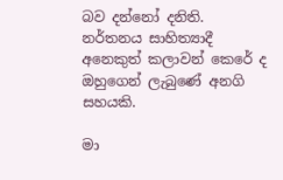බව දන්නෝ දනිති. නර්තනය සාහිත්‍යාදී අනෙකුත් කලාවන් කෙරේ ද ඔහුගෙන් ලැබුණේ අනගි සහයකි.

මා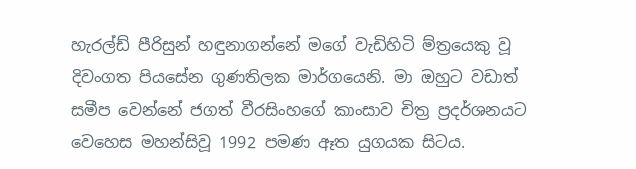හැරල්ඩ් පීරිසුන් හඳුනාගන්නේ මගේ වැඩිහිටි ම්ත්‍රයෙකු වූ දිවංගත පියසේන ගුණතිලක මාර්ගයෙනි. මා ඔහුට වඩාත් සමීප වෙන්නේ ජගත් වීරසිංහගේ කාංසාව චිත්‍ර ප්‍රදර්ශනයට වෙහෙස මහන්සිවූ 1992 පමණ ඈත යුගයක සිටය.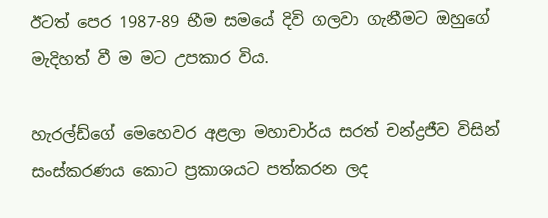ඊටත් පෙර 1987-89 භීම සමයේ දිවි ගලවා ගැනීමට ඔහුගේ මැදිහත් වී ම මට උපකාර විය.

හැරල්ඩ්ගේ මෙහෙවර අළලා මහාචාර්ය සරත් චන්ද්‍රජීව විසින් සංස්කරණය කොට ප්‍රකාශයට පත්කරන ලද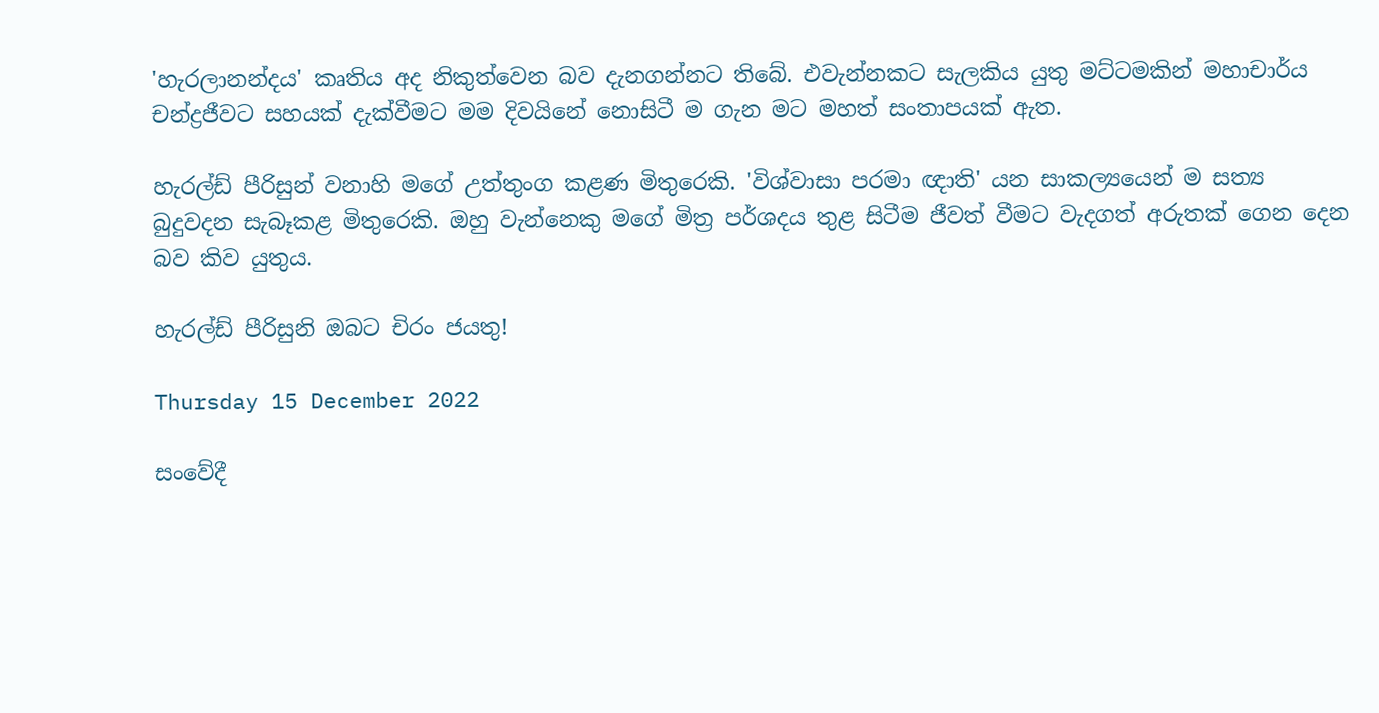'හැරලානන්දය' කෘතිය අද නිකුත්වෙන බව දැනගන්නට තිබේ. එවැන්නකට සැලකිය යුතු මට්ටමකින් මහාචාර්ය චන්ද්‍රජීවට සහයක් දැක්වීමට මම දිවයිනේ නොසිටී ම ගැන මට මහත් සංතාපයක් ඇත.

හැරල්ඩ් පීරිසුන් වනාහි මගේ උත්තුංග කළණ මිතුරෙකි. 'විශ්වාසා පරමා ඥාති' යන සාකල්‍යයෙන් ම සත්‍ය බුදුවදන සැබෑකළ මිතුරෙකි. ඔහු වැන්නෙකු මගේ මිත්‍ර පර්ශදය තුළ සිටීම ජීවත් වීමට වැදගත් අරුතක් ගෙන දෙන බව කිව යුතුය.

හැරල්ඩ් පීරිසුනි ඔබට චිරං ජයතු!

Thursday 15 December 2022

සංවේදී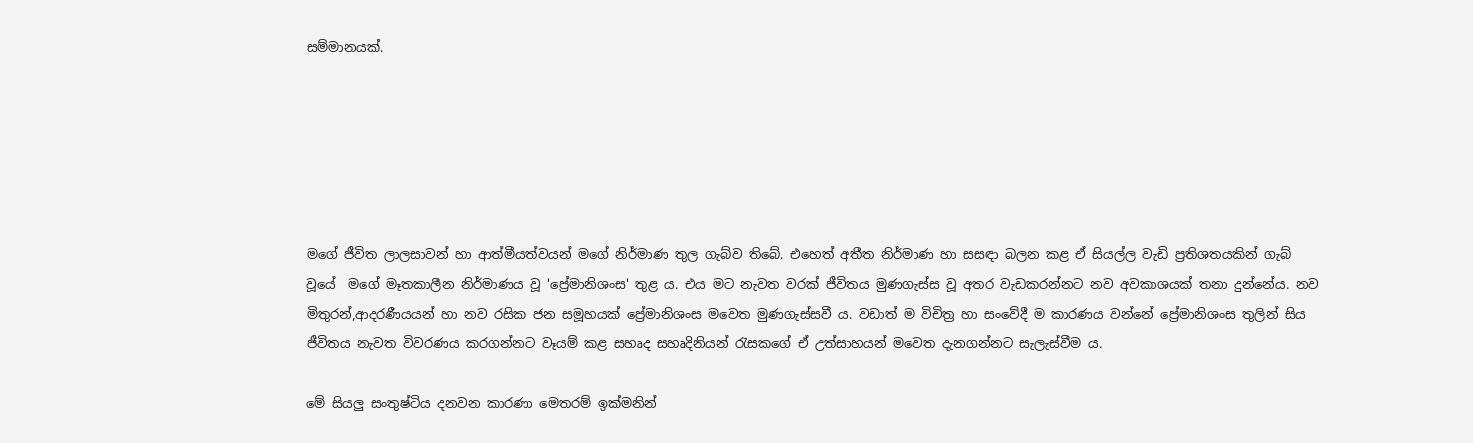සම්මානයක්.






මගේ ජීවිත ලාලසාවන් හා ආත්මීයත්වයන් මගේ නිර්මාණ තුල ගැබ්ව තිබේ. එහෙත් අතීත නිර්මාණ හා සසඳා බලන කළ ඒ සියල්ල වැඩි ප්‍රතිශතයකින් ගැබ් වූයේ  මගේ මෑතකාලීන නිර්මාණය වූ 'ප්‍රේමානිශංස' තුළ ය. එය මට නැවත වරක් ජීවිතය මුණගැස්ස වූ අතර වැඩකරන්නට නව අවකාශයක් තනා දුන්නේය. නව මිතුරන්,ආදරණීයයන් හා නව රසික ජන සමූහයක් ප්‍රේමානිශංස මවෙත මුණගැස්සවී ය. වඩාත් ම විචිත්‍ර හා සංවේදී ම කාරණය වන්නේ ප්‍රේමානිශංස තුලින් සිය ජීවිතය නැවත විවරණය කරගන්නට වෑයම් කළ සහෘද සහෘදිනියන් රැසකගේ ඒ උත්සාහයන් මවෙත දැනගන්නට සැලැස්වීම ය.

මේ සියලු සංතුෂ්ටිය දනවන කාරණා මෙතරම් ඉක්මනින්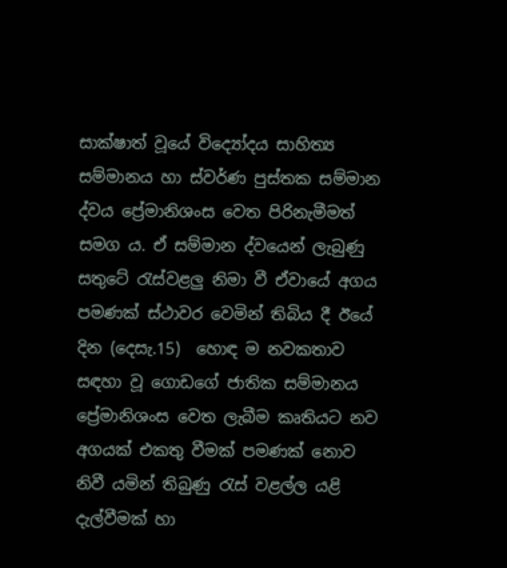සාක්ෂාත් වූයේ විද්‍යෝදය සාහිත්‍ය සම්මානය හා ස්වර්ණ පුස්තක සම්මාන ද්වය ප්‍රේමානිශංස වෙත පිරිනැමීමත් සමග ය. ඒ සම්මාන ද්වයෙන් ලැබුණු සතුටේ රැස්වළලු නිමා වී ඒවායේ අගය පමණක් ස්ථාවර වෙමින් තිබිය දී ඊයේ දින (දෙසැ.15)  හොඳ ම නවකතාව සඳහා වූ ගොඩගේ ජාතික සම්මානය ප්‍රේමානිශංස වෙත ලැබීම කෘතියට නව අගයක් එකතු වීමක් පමණක් නොව නිවී යමින් තිබුණු රැස් වළල්ල යළි දැල්වීමක් හා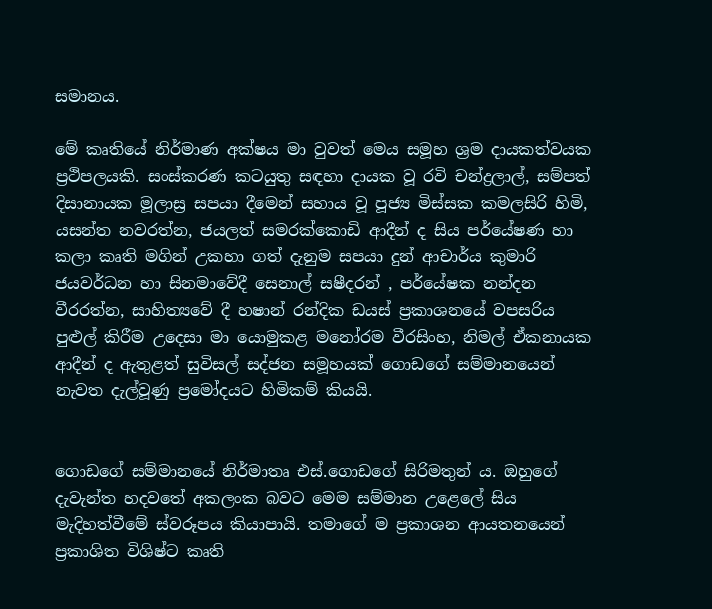සමානය.

මේ කෘතියේ නිර්මාණ අක්ෂය මා වුවත් මෙය සමූහ ශ්‍රම දායකත්වයක ප්‍රථිපලයකි. සංස්කරණ කටයුතු සඳහා දායක වූ රවි චන්ද්‍රලාල්, සම්පත් දිසානායක මූලාස්‍ර සපයා දීමෙන් සහාය වූ පූජ්‍ය මිස්සක කමලසිරි හිමි, යසන්ත නවරත්න, ජයලත් සමරක්කොඩි ආදීන් ද සිය පර්යේෂණ හා කලා කෘති මගින් උකහා ගත් දැනුම සපයා දුන් ආචාර්ය කුමාරි ජයවර්ධන හා සිනමාවේදී සෙනාල් සෂීදරන් , පර්යේෂක නන්දන වීරරත්න, සාහිත්‍යවේ දී හෂාන් රන්දික ඩයස් ප්‍රකාශනයේ වපසරිය පුළුල් කිරීම උදෙසා මා යොමුකළ මනෝරම වීරසිංහ, නිමල් ඒකනායක ආදීන් ද ඇතුළත් සුවිසල් සද්ජන සමූහයක් ගොඩගේ සම්මානයෙන් නැවත දැල්වූණු ප්‍රමෝදයට හිමිකම් කියයි.


ගොඩගේ සම්මානයේ නිර්මාතෘ එස්.ගොඩගේ සිරිමතුන් ය. ඔහුගේ දැවැන්ත හදවතේ අකලංක බවට මෙම සම්මාන උළෙලේ සිය මැදිහත්වීමේ ස්වරූපය කියාපායි. තමාගේ ම ප්‍රකාශන ආයතනයෙන් ප්‍රකාශිත විශිෂ්ට කෘති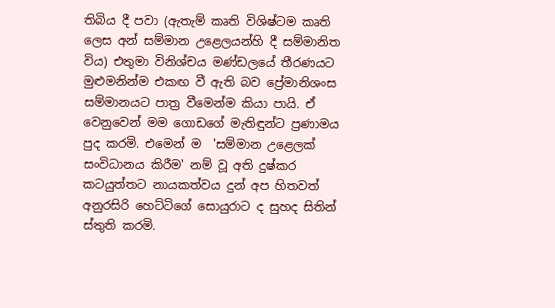තිබිය දී පවා (ඇතැම් කෘති විශිෂ්ටම කෘති ලෙස අන් සම්මාන උළෙලයන්හි දී සම්මානිත විය) එතුමා විනිශ්චය මණ්ඩලයේ තීරණයට මුළුමනින්ම එකඟ වී ඇති බව ප්‍රේමානිශංස සම්මානයට පාත්‍ර වීමෙන්ම කියා පායි. ඒ වෙනුවෙන් මම ගොඩගේ මැතිඳුන්ට ප්‍රණාමය පුද කරමි. එමෙන් ම  'සම්මාන උළෙලක් සංවිධානය කිරීම' නම් වූ අති දුෂ්කර කටයුත්තට නායකත්වය දුන් අප හිතවත් අනුරසිරි හෙට්ටිගේ සොයුරාට ද සුහද සිතින් ස්තුති කරමි.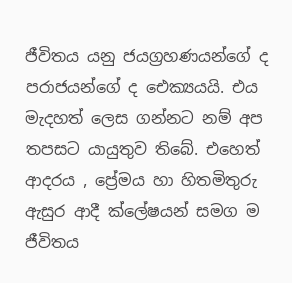ජීවිතය යනු ජයග්‍රහණයන්ගේ ද පරාජයන්ගේ ද ඓක්‍යයයි. එය මැදහත් ලෙස ගන්නට නම් අප තපසට යායුතුව තිබේ. එහෙත් ආදරය , ප්‍රේමය හා හිතමිතුරු ඇසුර ආදී ක්ලේෂයන් සමග ම ජීවිතය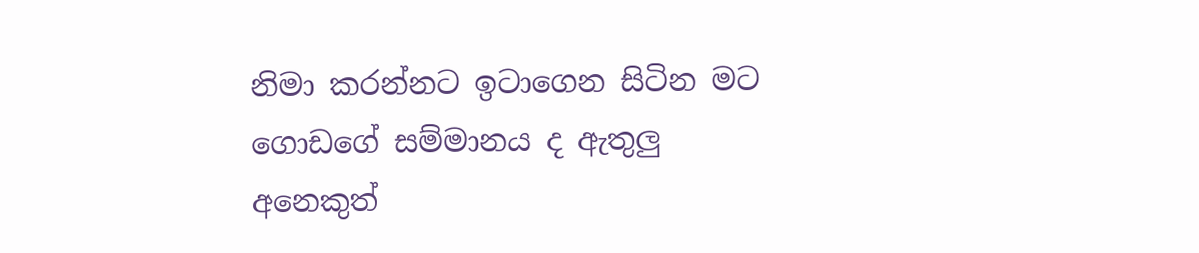නිමා කරන්නට ඉටාගෙන සිටින මට ගොඩගේ සම්මානය ද ඇතුලු අනෙකුත්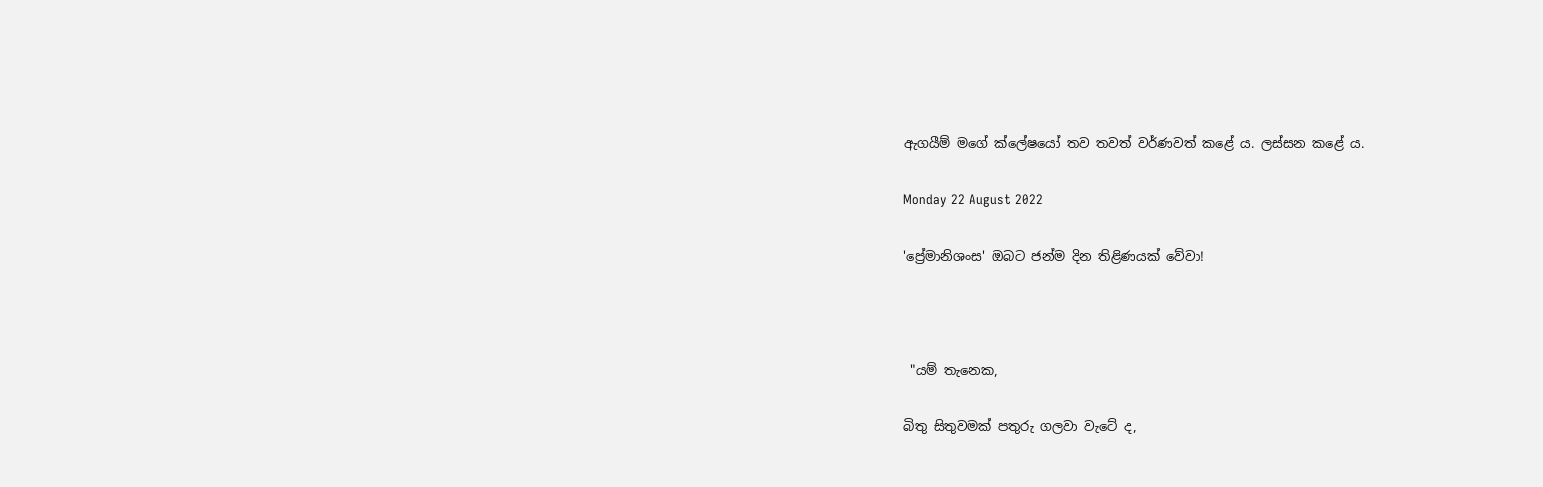ඇගයීම් මගේ ක්ලේෂයෝ තව තවත් වර්ණවත් කළේ ය. ලස්සන කළේ ය.

Monday 22 August 2022

'ප්‍රේමානිශංස' ඔබට ජන්ම දින තිළිණයක් වේවා!



 "යම් තැනෙක,

බිතු සිතුවමක් පතුරු ගලවා වැටේ ද,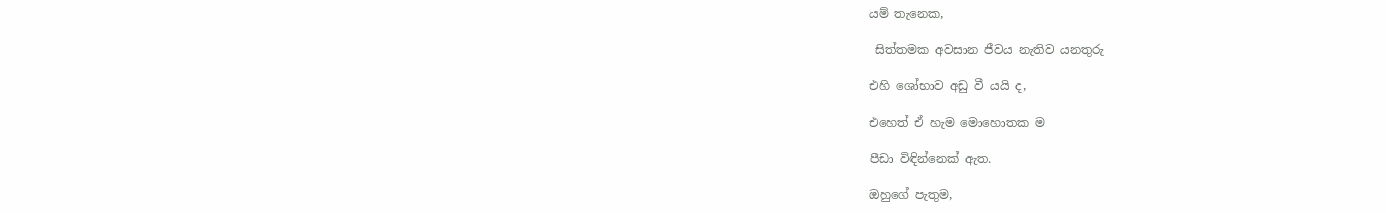යම් තැනෙක,

 සිත්තමක අවසාන ජීවය නැතිව යනතුරු

එහි ශෝභාව අඩු වී යයි ද,

එහෙත් ඒ හැම මොහොතක ම

පීඩා විඳින්නෙක් ඇත.

ඔහුගේ පැතුම,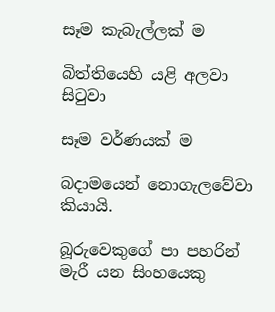සෑම කැබැල්ලක් ම

බිත්තියෙහි යළි අලවා සිටුවා

සෑම වර්ණයක් ම

බදාමයෙන් නොගැලවේවා කියායි.

බූරුවෙකුගේ පා පහරින් මැරී යන සිංහයෙකු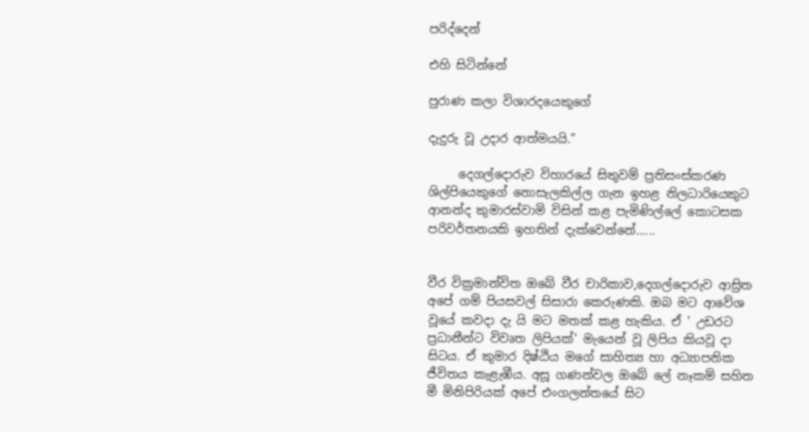පරිද්දෙන්

එහි සිටින්නේ

පුරාණ කලා විශාරදයෙකුගේ

දැදුරු වූ උදාර ආත්මයයි."

     දෙගල්දොරුව විහාරයේ සිතුවම් ප්‍රතිසංස්කරණ ශිල්පියෙකුගේ නොසැලකිල්ල ගැන ඉහළ නිලධාරියෙකුට ආනන්ද කුමාරස්වාමි විසින් කළ පැමිණිල්ලේ කොටසක පරිවර්තනයකි ඉහතින් දැක්වෙන්නේ......


වීර වික්‍රමාන්විත ඔබේ වීර චාරිකාව,දෙගල්දොරුව ආස්‍රිත අපේ ගම් පියසවල් සිසාරා කෙරුණකි. ඔබ මට ආවේශ වූයේ කවදා දැ යි මට මතක් කළ හැකිය. ඒ ' උඩරට ප්‍රධානීන්ට විවෘත ලිපියක්' මැයෙන් වූ ලිපිය කියවූ දා සිටය. ඒ කුමාර දිෂ්ඨිය මගේ සාහිත්‍ය හා අධ්‍යාපනික ජීවිතය කැළැඹීය. අසූ ගණන්වල ඔබේ ලේ නෑකම් සහිත මී මිනිපිරියක් අපේ එංගලන්තයේ සිට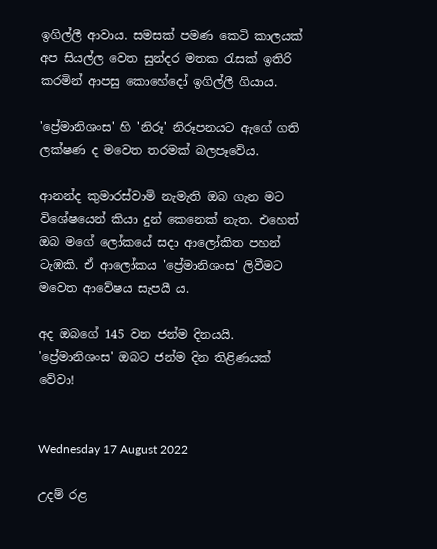ඉගිල්ලී ආවාය. සමසක් පමණ කෙටි කාලයක් අප සියල්ල වෙත සුන්දර මතක රැසක් ඉතිරි කරමින් ආපසු කොහේදෝ ඉගිල්ලී ගියාය.

'ප්‍රේමානිශංස' හි 'නිරූ' නිරූපනයට ඇගේ ගති ලක්ෂණ ද මවෙත තරමක් බලපෑවේය.

ආනන්ද කුමාරස්වාමි නැමැති ඔබ ගැන මට විශේෂයෙන් කියා දුන් කෙනෙක් නැත. එහෙත් ඔබ මගේ ලෝකයේ සදා ආලෝකිත පහන් ටැඹකි. ඒ ආලෝකය 'ප්‍රේමානිශංස' ලිවීමට මවෙත ආවේෂය සැපයී ය.

අද ඔබගේ 145 වන ජන්ම දිනයයි. 'ප්‍රේමානිශංස' ඔබට ජන්ම දින තිළිණයක් වේවා!


Wednesday 17 August 2022

උදම් රළ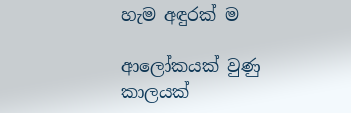හැම අඳුරක් ම

ආලෝකයක් වුණු කාලයක්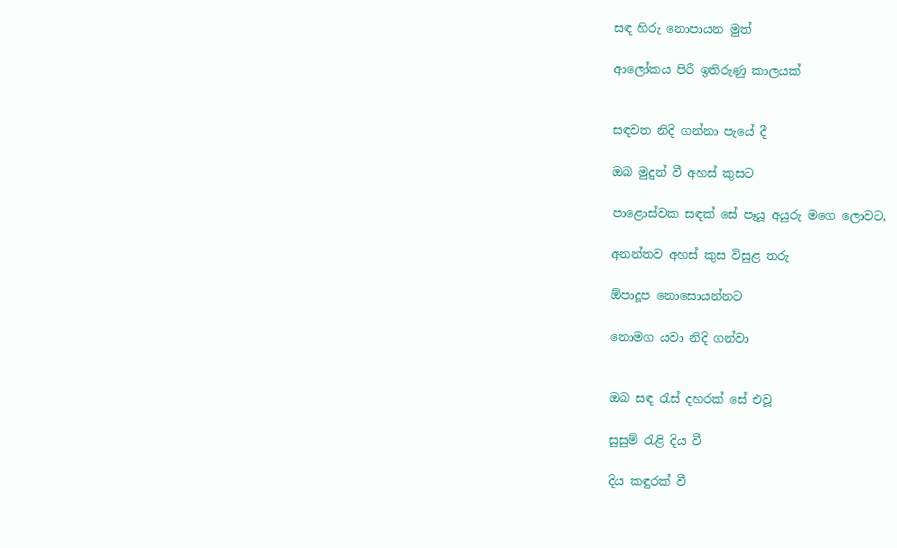සඳ හිරු නොපායන මුත්

ආලෝකය පිරී ඉතිරුණු කාලයක්


සඳවත නිදි ගන්නා පැයේ දී

ඔබ මුදුන් වී අහස් කුසට

පාළොස්වක සඳක් සේ පෑයූ අයුරු මගෙ ලොවට,

අනන්තව අහස් කුස විසුළ තරු

ඕපාදූප නොසොයන්නට

නොමග යවා නිදි ගන්වා


ඔබ සඳ රැස් දහරක් සේ එවූ

සුසුම් රැළි දිය වී

දිය කඳුරක් වී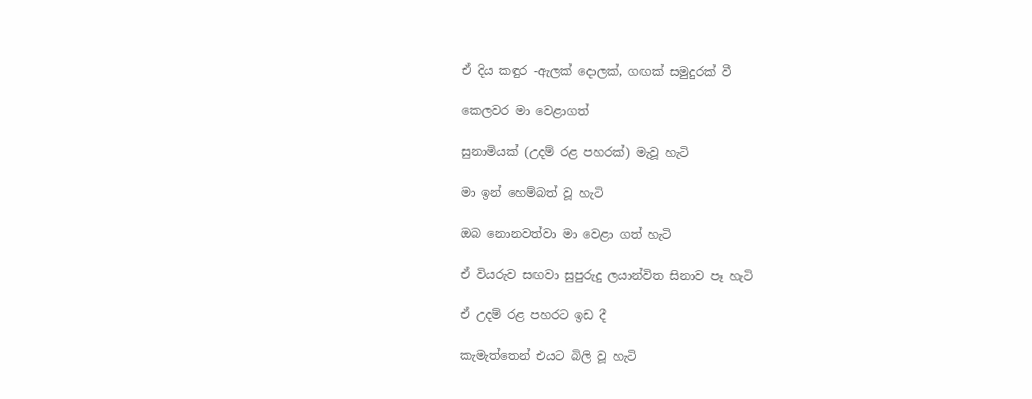ඒ දිය කඳුර -ඇලක් දොලක්, ගඟක් සමුදුරක් වී

කෙලවර මා වෙළාගත්

සුනාමියක් (උදම් රළ පහරක්) මැවූ හැටි

මා ඉන් හෙම්බත් වූ හැටි

ඔබ නොනවත්වා මා වෙළා ගත් හැටි

ඒ වියරුව සඟවා සුපුරුදු ලයාන්විත සිනාව පෑ හැටි

ඒ උදම් රළ පහරට ඉඩ දී

කැමැත්තෙන් එයට බිලි වූ හැටි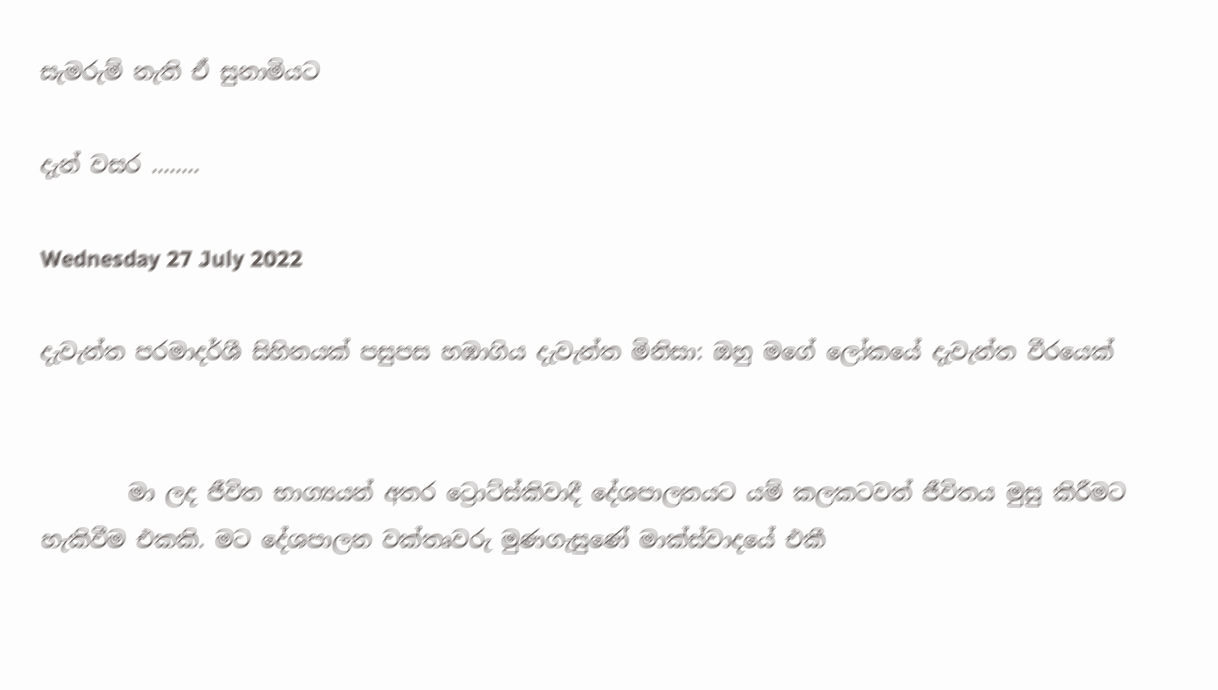සැමරුම් නැති ඒ සුනාමියට

දැන් වසර ........

Wednesday 27 July 2022

දැවැන්ත පරමාදර්ශී සිහිනයක් පසුපස හඹාගිය දැවැන්ත මිනිසා: ඔහු මගේ ලෝකයේ දැවැන්ත වීරයෙක්


        මා ලද ජීවිත භාග්‍යයන් අතර ට්‍රොට්ස්කිවාදී දේශපාලනයට යම් කලකටවත් ජීවිතය මුසු කිරීමට හැකිවීම එකකි. මට දේශපාලන වක්තෘවරු මුණගැසුණේ මාක්ස්වාදයේ එකී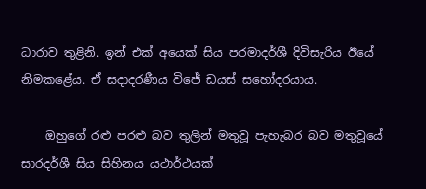ධාරාව තුළිනි. ඉන් එක් අයෙක් සිය පරමාදර්ශී දිවිසැරිය ඊයේ නිමකළේය. ඒ සදාදරණීය විජේ ඩයස් සහෝදරයාය.

    ඔහුගේ රළු පරළු බව තුලින් මතුවූ පැහැබර බව මතුවූයේ සාරදර්ශී සිය සිහිනය යථාර්ථයක්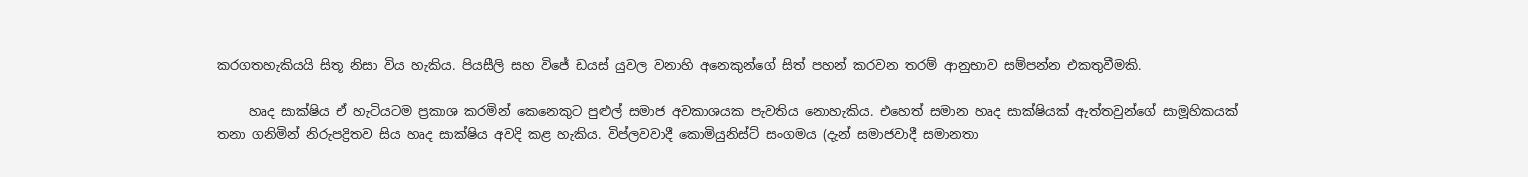කරගතහැකියයි සිතූ නිසා විය හැකිය. පියසීලි සහ විජේ ඩයස් යුවල වනාහි අනෙකුන්ගේ සිත් පහන් කරවන තරම් ආනුභාව සම්පන්න එකතුවීමකි.

     හෘද සාක්ෂිය ඒ හැටියටම ප්‍රකාශ කරමින් කෙනෙකුට පුළුල් සමාජ අවකාශයක පැවතිය නොහැකිය. එහෙත් සමාන හෘද සාක්ෂියක් ඇත්තවුන්ගේ සාමූහිකයක් තනා ගනිමින් නිරුපද්‍රිතව සිය හෘද සාක්ෂිය අවදි කළ හැකිය. විප්ලවවාදී කොමියුනිස්ට් සංගමය (දැන් සමාජවාදී සමානතා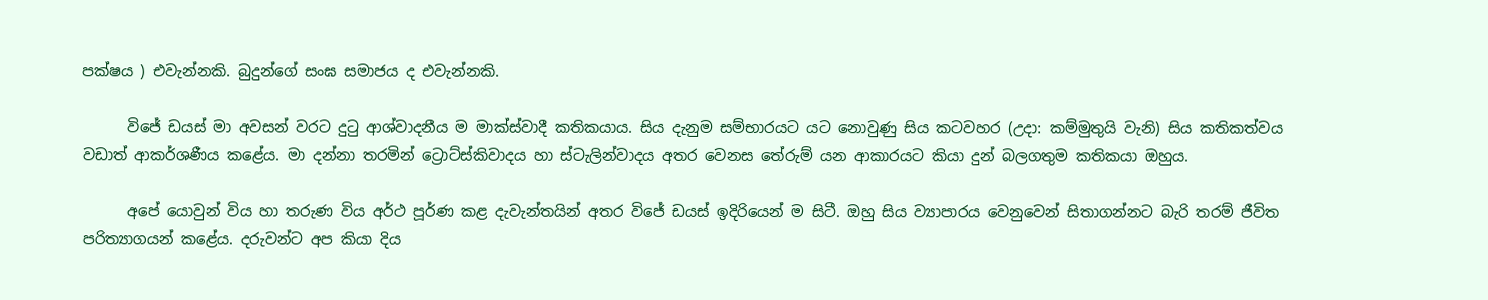පක්ෂය ) එවැන්නකි. බුදුන්ගේ සංඝ සමාජය ද එවැන්නකි.

      විජේ ඩයස් මා අවසන් වරට දුටු ආශ්වාදනීය ම මාක්ස්වාදී කතිකයාය. සිය දැනුම සම්භාරයට යට නොවුණු සිය කටවහර (උදා: කම්මුතුයි වැනි) සිය කතිකත්වය වඩාත් ආකර්ශණීය කළේය. මා දන්නා තරමින් ට්‍රොට්ස්කිවාදය හා ස්ටැලින්වාදය අතර වෙනස තේරුම් යන ආකාරයට කියා දුන් බලගතුම කතිකයා ඔහුය.

      අපේ යොවුන් විය හා තරුණ විය අර්ථ පූර්ණ කළ දැවැන්තයින් අතර විජේ ඩයස් ඉදිරියෙන් ම සිටී. ඔහු සිය ව්‍යාපාරය වෙනුවෙන් සිතාගන්නට බැරි තරම් ජීවිත පරිත්‍යාගයන් කළේය. දරුවන්ට අප කියා දිය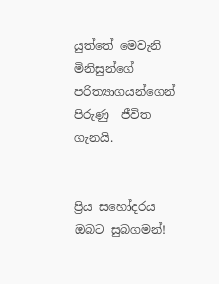යුත්තේ මෙවැනි මිනිසුන්ගේ පරිත්‍යාගයන්ගෙන් පිරුණු  ජීවිත ගැනයි.


ප්‍රිය සහෝදරය ඔබට සුබගමන්!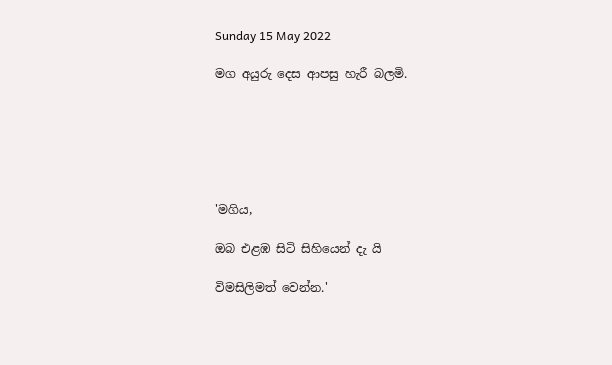Sunday 15 May 2022

මග අයුරු දෙස ආපසු හැරී බලමි.






'මගිය,

ඔබ එළඹ සිටි සිහියෙන් දැ යි

විමසිලිමත් වෙන්න.'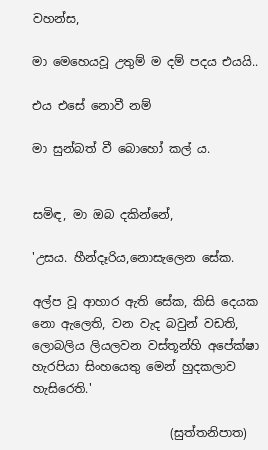වහන්ස,

මා මෙහෙයවූ උතුම් ම දම් පදය එයයි..

එය එසේ නොවී නම්

මා සුන්බත් වී බොහෝ කල් ය.


සමිඳ, මා ඔබ දකින්නේ,

'උසය. හීන්දෑරිය,නොසැලෙන සේක.

අල්ප වූ ආහාර ඇති සේක, කිසි දෙයක නො ඇලෙති, වන වැද බවුන් වඩති, ලොබලිය ලියලවන වස්තූන්හි අපේක්ෂා හැරපියා සිංහයෙතු මෙන් හුදකලාව හැසිරෙති.'

                       (සුත්තනිපාත)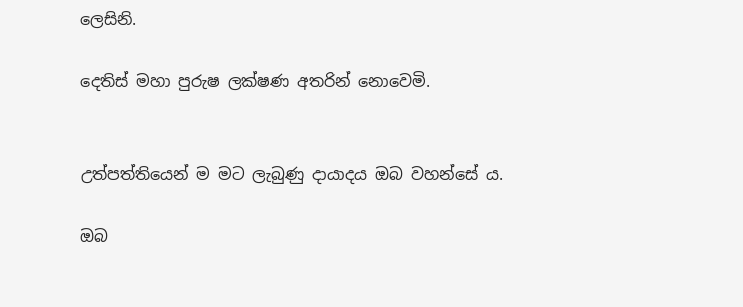ලෙසිනි.

දෙතිස් මහා පුරුෂ ලක්ෂණ අතරින් නොවෙමි.


උත්පත්තියෙන් ම මට ලැබුණු දායාදය ඔබ වහන්සේ ය.

ඔබ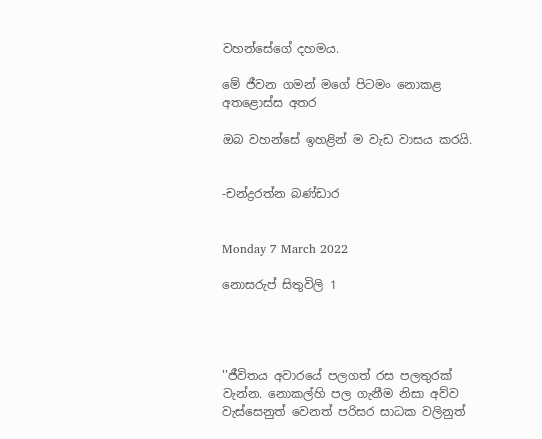වහන්සේගේ දහමය.

මේ ජීවන ගමන් මගේ පිටමං නොකළ අතළොස්ස අතර

ඔබ වහන්සේ ඉහළින් ම වැඩ වාසය කරයි.


-චන්ද්‍රරත්න බණ්ඩාර


Monday 7 March 2022

නොසරුප් සිතුවිලි 1




''ජීවිතය අවාරයේ පලගත් රස පලතුරක් වැන්න. නොකල්හි පල ගැනීම නිසා අව්ව වැස්සෙනුත් වෙනත් පරිසර සාධක වලිනුත්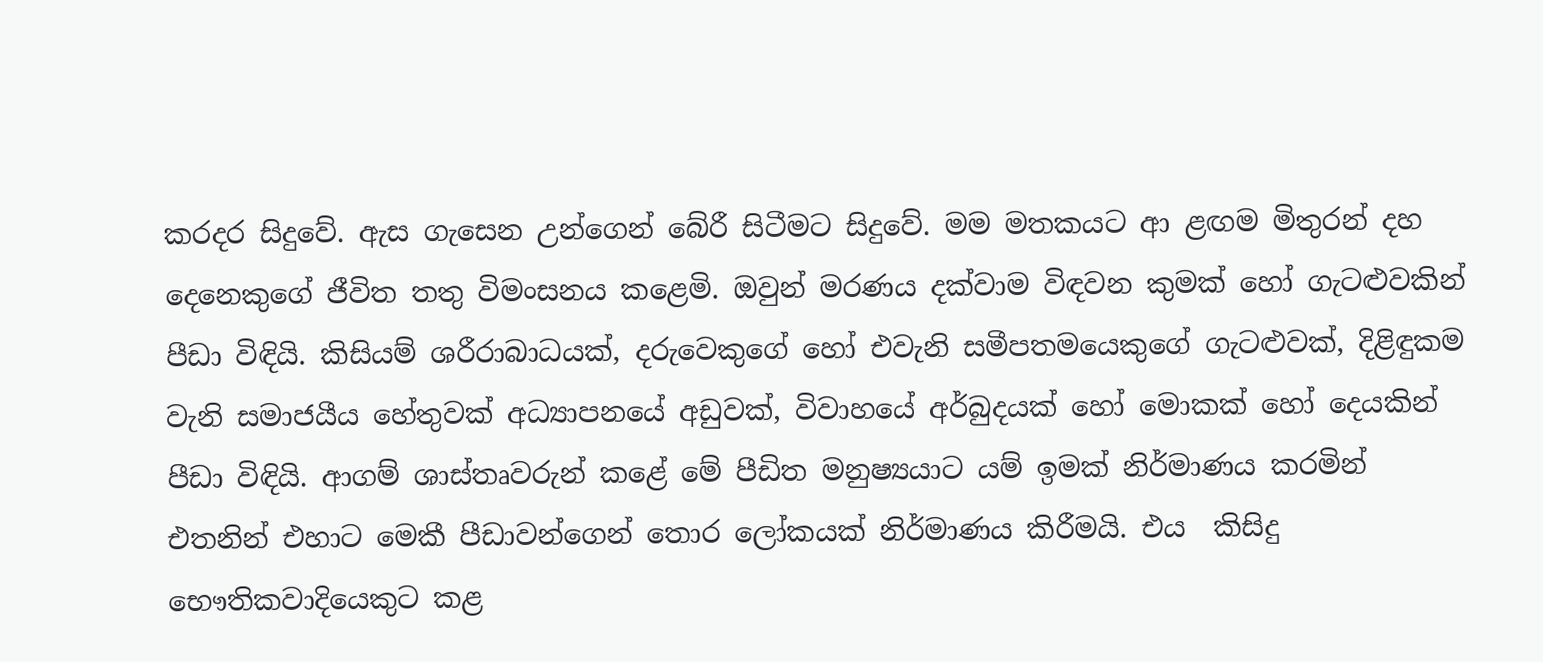කරදර සිදුවේ. ඇස ගැසෙන උන්ගෙන් බේරී සිටීමට සිදුවේ. මම මතකයට ආ ළඟම මිතුරන් දහ දෙනෙකුගේ ජීවිත තතු විමංසනය කළෙමි. ඔවුන් මරණය දක්වාම විඳවන කුමක් හෝ ගැටළුවකින් පීඩා විඳියි. කිසියම් ශරීරාබාධයක්, දරුවෙකුගේ හෝ එවැනි සමීපතමයෙකුගේ ගැටළුවක්, දිළිඳුකම වැනි සමාජයීය හේතුවක් අධ්‍යාපනයේ අඩුවක්, විවාහයේ අර්බුදයක් හෝ මොකක් හෝ දෙයකින් පීඩා විඳියි. ආගම් ශාස්තෘවරුන් කළේ මේ පීඩිත මනුෂ්‍යයාට යම් ඉමක් නිර්මාණය කරමින් එතනින් එහාට මෙකී පීඩාවන්ගෙන් තොර ලෝකයක් නිර්මාණය කිරීමයි. එය  කිසිදු භෞතිකවාදියෙකුට කළ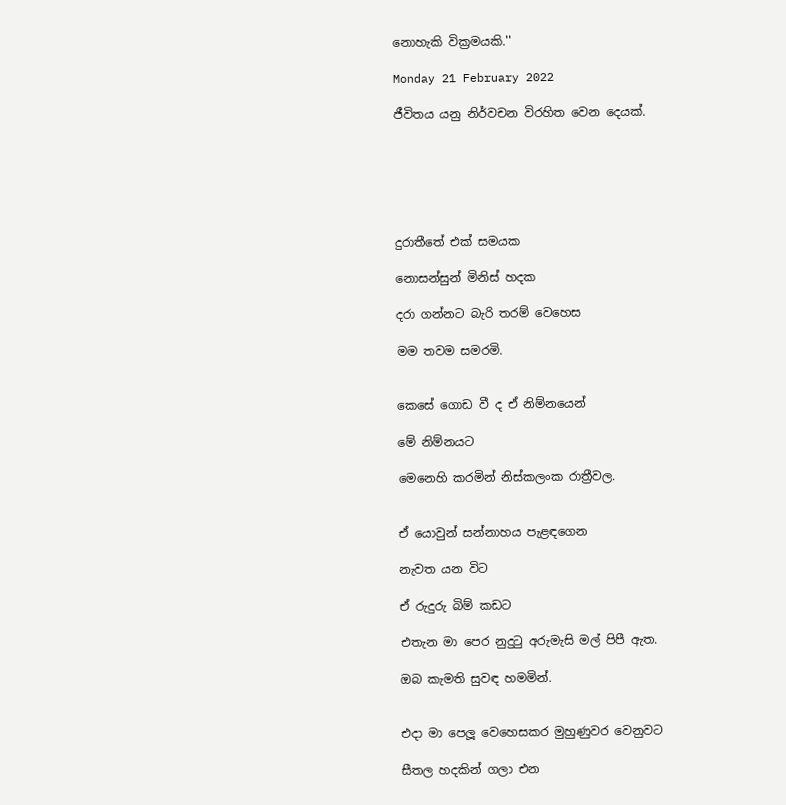නොහැකි වික්‍රමයකි.''

Monday 21 February 2022

ජීවිතය යනු නිර්වචන විරහිත වෙන දෙයක්.






දුරාතීතේ එක් සමයක

නොසන්සුන් මිනිස් හදක

දරා ගන්නට බැරි තරම් වෙහෙස

මම තවම සමරමි.


කෙසේ ගොඩ වී ද ඒ නිම්නයෙන්

මේ නිම්නයට

මෙනෙහි කරමින් නිස්කලංක රාත්‍රීවල.


ඒ යොවුන් සන්නාහය පැළඳගෙන

නැවත යන විට

ඒ රුදුරු බිම් කඩට

එතැන මා පෙර නුදුටු අරුමැසි මල් පිපී ඇත.

ඔබ කැමති සුවඳ හමමින්.


එදා මා පෙලූ වෙහෙසකර මුහුණුවර වෙනුවට

සීතල හදකින් ගලා එන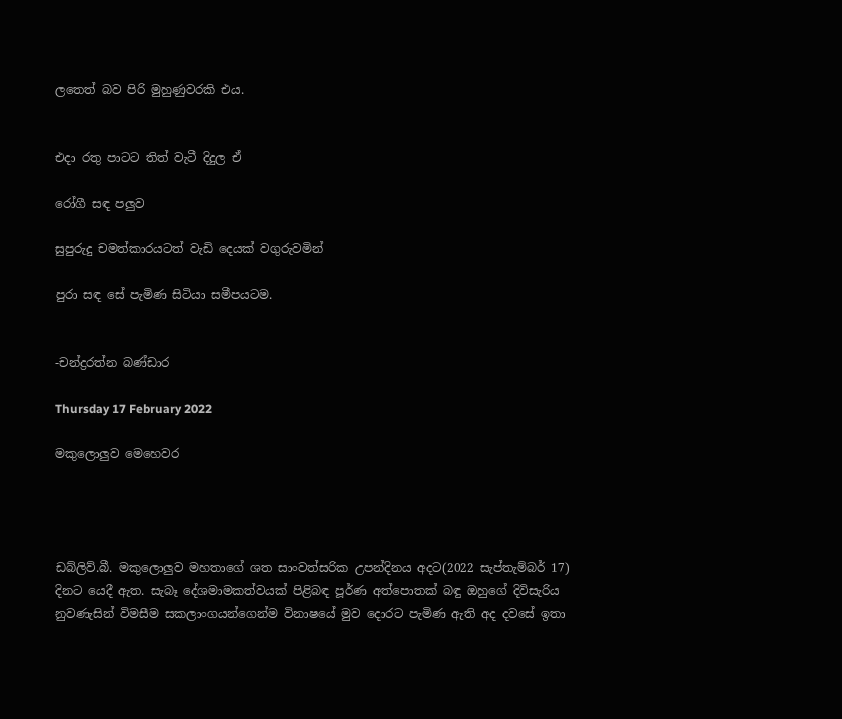ලතෙත් බව පිරි මුහුණුවරකි එය.


එදා රතු පාටට තිත් වැටී දිදුල ඒ

රෝගී සඳ පලුව

සුපුරුදු චමත්කාරයටත් වැඩි දෙයක් වගුරුවමින්

පුරා සඳ සේ පැමිණ සිටියා සමීපයටම.


-චන්ද්‍රරත්න බණ්ඩාර

Thursday 17 February 2022

මකුලොලුව මෙහෙවර




ඩබ්ලිව්.බී. මකුලොලුව මහතාගේ ශත සාංවත්සරික උපන්දිනය අදට(2022 සැප්තැම්බර් 17) දිනට යෙදී ඇත. සැබෑ දේශමාමකත්වයක් පිළිබඳ පූර්ණ අත්පොතක් බඳු ඔහුගේ දිවිසැරිය නුවණැසින් විමසීම සකලාංගයන්ගෙන්ම විනාෂයේ මුව දොරට පැමිණ ඇති අද දවසේ ඉතා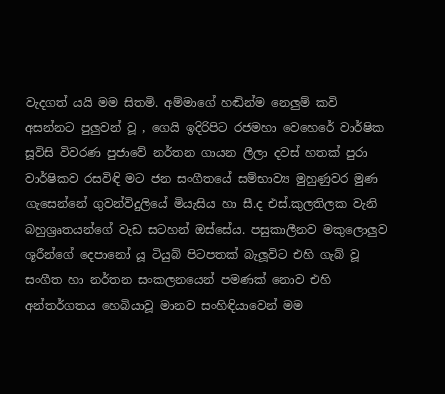වැදගත් යයි මම සිතමි. අම්මාගේ හඬින්ම නෙලුම් කවි අසන්නට පුලුවන් වූ , ගෙයි ඉදිරිපිට රජමහා වෙහෙරේ වාර්ෂික සූවිසි විවරණ පුජාවේ නර්තන ගායන ලීලා දවස් හතක් පුරා වාර්ෂිකව රසවිඳි මට ජන සංගීතයේ සම්භාව්‍ය මුහුණුවර මුණ ගැසෙන්නේ ගුවන්විදුලියේ මියැසිය හා සී.ද එස්.කුලතිලක වැනි බහුශ්‍රෘතයන්ගේ වැඩ සටහන් ඔස්සේය. පසුකාලීනව මකුලොලුව ශූරීන්ගේ දෙපානෝ යූ ටියුබ් පිටපතක් බැලූවිට එහි ගැබ් වූ සංගීත හා නර්තන සංකලනයෙන් පමණක් නොව එහි අන්තර්ගතය හෙබියාවූ මානව සංහිඳියාවෙන් මම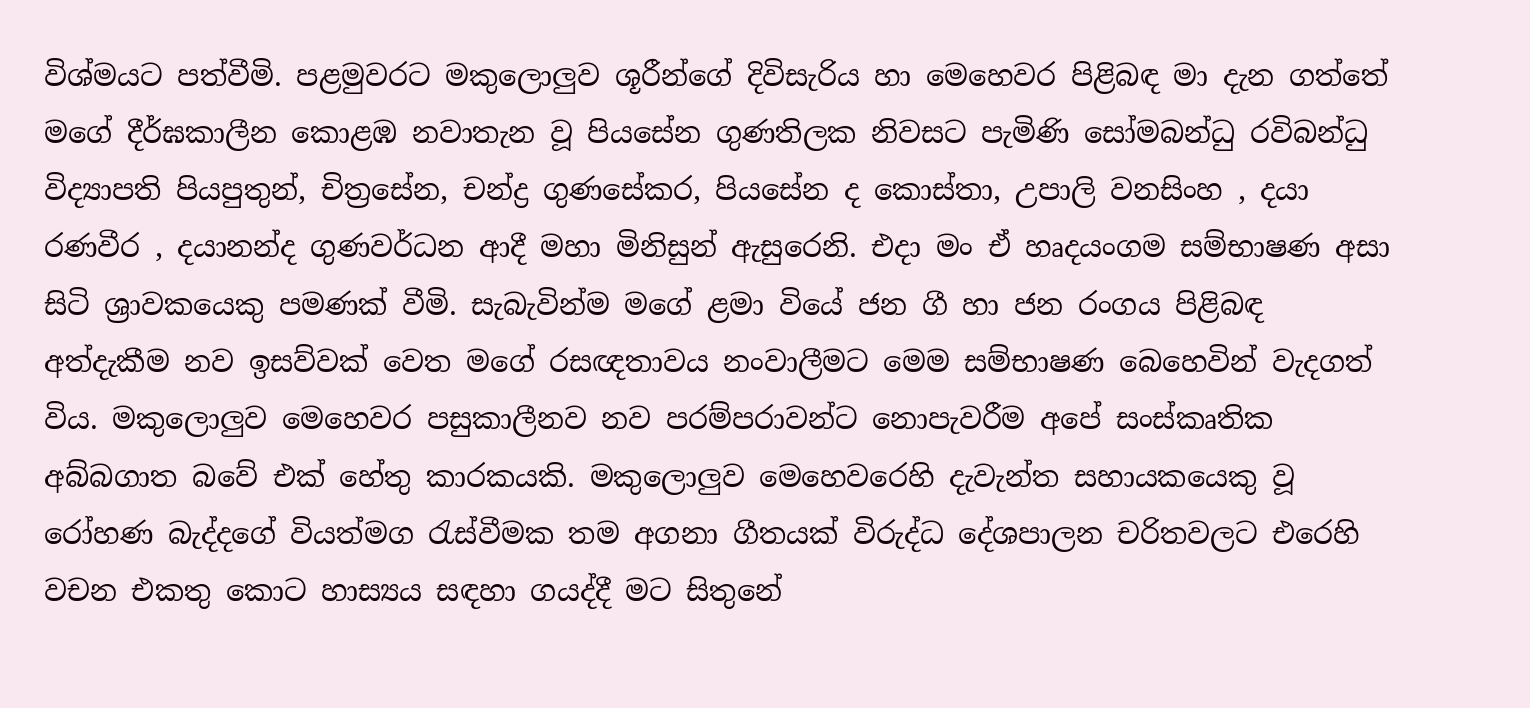විශ්මයට පත්වීමි. පළමුවරට මකුලොලුව ශූරීන්ගේ දිවිසැරිය හා මෙහෙවර පිළිබඳ මා දැන ගත්තේ මගේ දීර්ඝකාලීන කොළඹ නවාතැන වූ පියසේන ගුණතිලක නිවසට පැමිණි සෝමබන්ධු රවිබන්ධු විද්‍යාපති පියපුතුන්, චිත්‍රසේන, චන්ද්‍ර ගුණසේකර, පියසේන ද කොස්තා, උපාලි වනසිංහ , දයා රණවීර , දයානන්ද ගුණවර්ධන ආදී මහා මිනිසුන් ඇසුරෙනි. එදා මං ඒ හෘදයංගම සම්භාෂණ අසා සිටි ශ්‍රාවකයෙකු පමණක් වීමි. සැබැවින්ම මගේ ළමා වියේ ජන ගී හා ජන රංගය පිළිබඳ අත්දැකීම නව ඉසව්වක් වෙත මගේ රසඥතාවය නංවාලීමට මෙම සම්භාෂණ බෙහෙවින් වැදගත් විය. මකුලොලුව මෙහෙවර පසුකාලීනව නව පරම්පරාවන්ට නොපැවරීම අපේ සංස්කෘතික අබ්බගාත බවේ එක් හේතු කාරකයකි. මකුලොලුව මෙහෙවරෙහි දැවැන්ත සහායකයෙකු වූ රෝහණ බැද්දගේ වියත්මග රැස්වීමක තම අගනා ගීතයක් විරුද්ධ දේශපාලන චරිතවලට එරෙහි වචන එකතු කොට හාස්‍යය සඳහා ගයද්දී මට සිතුනේ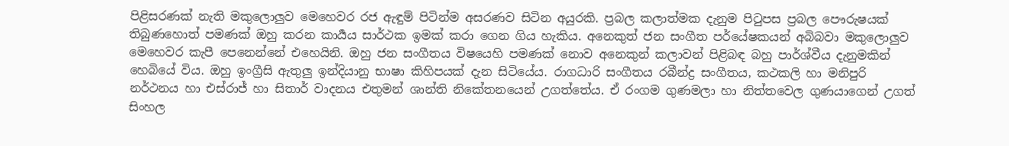පිළිසරණක් නැති මකුලොලුව මෙහෙවර රජ ඇඳුම් පිටින්ම අසරණව සිටින අයුරකි. ප්‍රබල කලාත්මක දැනුම පිටුපස ප්‍රබල පෞරුෂයක් තිබුණහොත් පමණක් ඔහු කරන කාර්‍යය සාර්ථක ඉමක් කරා ගෙන ගිය හැකිය. අනෙකුත් ජන සංගීත පර්යේෂකයන් අබිබවා මකුලොලුව මෙහෙවර කැපී පෙනෙන්නේ එහෙයිනි. ඔහු ජන සංගීතය විෂයෙහි පමණක් නොව අනෙකුන් කලාවන් පිළිබඳ බහු පාර්ශ්වීය දැනුමකින් හෙබියේ විය. ඔහු ඉංග්‍රීසි ඇතුලු ඉන්දියානු භාෂා කිහිපයක් දැන සිටියේය. රාගධාරි සංගීතය රබීන්ද්‍ර සංගීතය, කථකලි හා මනිපුරි නර්ථනය හා එස්රාජ් හා සිතාර් වාදනය එතුමන් ශාන්ති නිකේතනයෙන් උගත්තේය. ඒ රංගම ගුණමලා හා නිත්තවෙල ගුණයාගෙන් උගත් සිංහල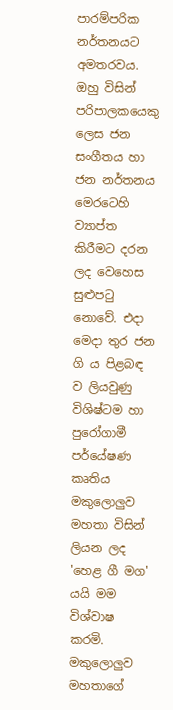පාරම්පරික නර්තනයට අමතරවය. ඔහු විසින් පරිපාලකයෙකු ලෙස ජන සංගීතය හා ජන නර්තනය මෙරටෙහි ව්‍යාප්ත කිරීමට දරන ලද වෙහෙස සුළුපටු නොවේ. එදා මෙදා තුර ජන ගි ය පිළබඳ ව ලියවුණු විශිෂ්ටම හා පුරෝගාමී පර්යේෂණ කෘතිය මකුලොලුව මහතා විසින් ලියන ලද 'හෙළ ගී මග' යයි මම විශ්වාෂ කරමි. මකුලොලුව මහතාගේ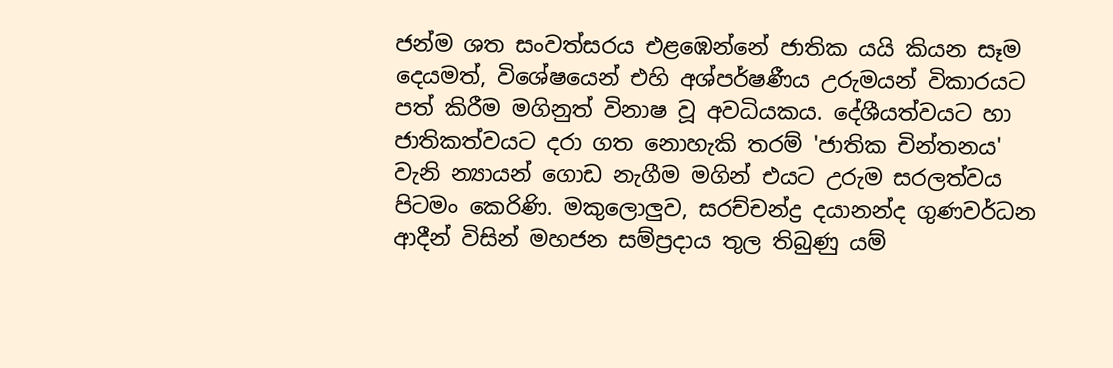ජන්ම ශත සංවත්සරය එළඹෙන්නේ ජාතික යයි කියන සෑම දෙයමත්, විශේෂයෙන් එහි අශ්පර්ෂණීය උරුමයන් විකාරයට පත් කිරීම මගිනුත් විනාෂ වූ අවධියකය. දේශීයත්වයට හා ජාතිකත්වයට දරා ගත නොහැකි තරම් 'ජාතික චින්තනය' වැනි න්‍යායන් ගොඩ නැගීම මගින් එයට උරුම සරලත්වය පිටමං කෙරිණි. මකුලොලුව, සරච්චන්ද්‍ර දයානන්ද ගුණවර්ධන ආදීන් විසින් මහජන සම්ප්‍රදාය තුල තිබුණු යම්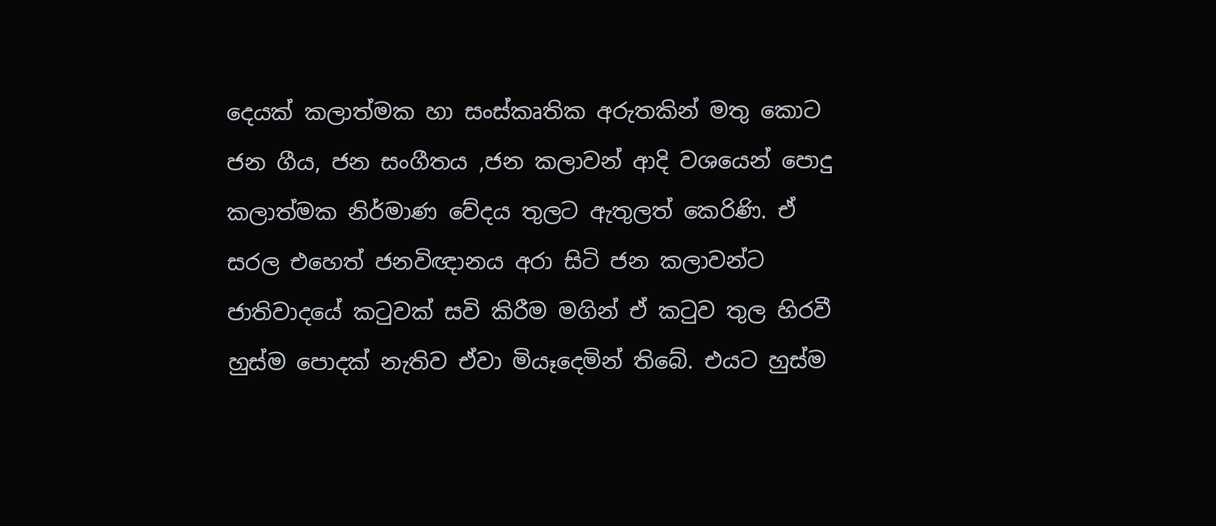දෙයක් කලාත්මක හා සංස්කෘතික අරුතකින් මතු කොට ජන ගීය, ජන සංගීතය ,ජන කලාවන් ආදි වශයෙන් පොදු කලාත්මක නිර්මාණ වේදය තුලට ඇතුලත් කෙරිණි. ඒ සරල එහෙත් ජනවිඥානය අරා සිටි ජන කලාවන්ට ජාතිවාදයේ කටුවක් සවි කිරීම මගින් ඒ කටුව තුල හිරවී හුස්ම පොදක් නැතිව ඒවා මියෑදෙමින් තිබේ. එයට හුස්ම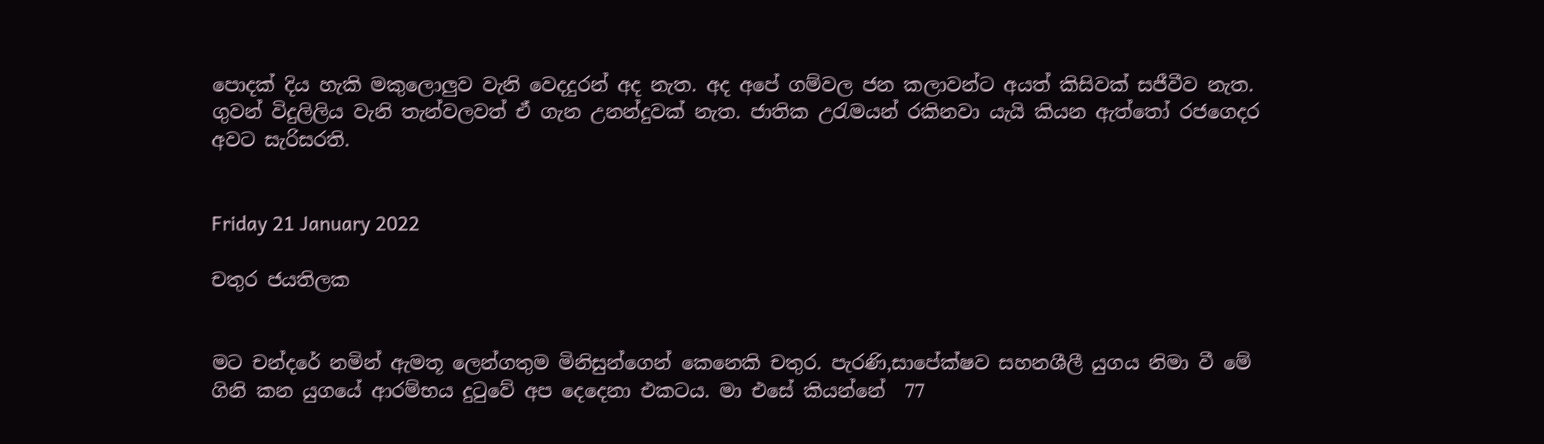පොදක් දිය හැකි මකුලොලුව වැනි වෙදදුරන් අද නැත. අද අපේ ගම්වල ජන කලාවන්ට අයත් කිසිවක් සජීවීව නැත. ගුවන් විදුලිලිය වැනි තැන්වලවත් ඒ ගැන උනන්දුවක් නැත. ජාතික උරැමයන් රකිනවා යැයි කියන ඇත්තෝ රජගෙදර අවට සැරිසරති.


Friday 21 January 2022

චතුර ජයතිලක


මට චන්දරේ නමින් ඇමතූ ලෙන්ගතුම මිනිසුන්ගෙන් කෙනෙකි චතුර. පැරණි,සාපේක්ෂව සහනශීලී යුගය නිමා වී මේ ගිනි කන යුගයේ ආරම්භය දුටුවේ අප දෙදෙනා එකටය. මා එසේ කියන්නේ  77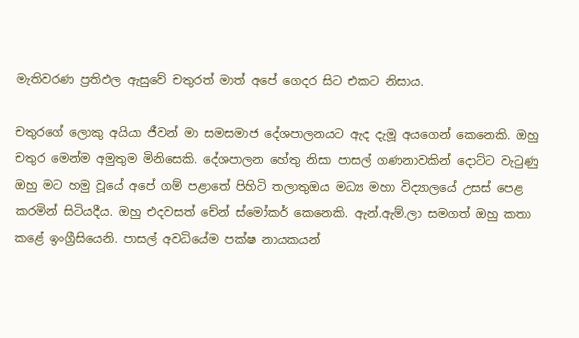මැතිවරණ ප්‍රතිඵල ඇසුවේ චතුරත් මාත් අපේ ගෙදර සිට එකට නිසාය.

චතුරගේ ලොකු අයියා ජීවන් මා සමසමාජ දේශපාලනයට ඇද දැමූ අයගෙන් කෙනෙකි. ඔහු චතුර මෙන්ම අමුතුම මිනිසෙකි. දේශපාලන හේතු නිසා පාසල් ගණනාවකින් දොට්ට වැටුණු ඔහු මට හමු වූයේ අපේ ගම් පළාතේ පිහිටි තලාතුඔය මධ්‍ය මහා විද්‍යාලයේ උසස් පෙළ කරමින් සිටියදීය. ඔහු එදවසත් චේන් ස්මෝකර් කෙනෙකි. ඇන්.ඇම්.ලා සමගත් ඔහු කතා කළේ ඉංග්‍රීසියෙනි. පාසල් අවධියේම පක්ෂ නායකයන්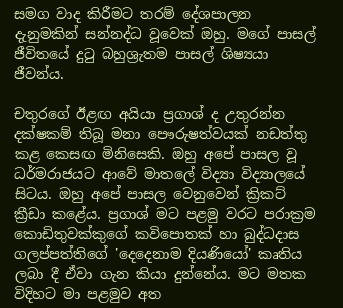සමග වාද කිරීමට තරම් දේශපාලන දැනුමකින් සන්නද්ධ වූවෙක් ඔහු. මගේ පාසල් ජීවිතයේ දුටු බහුශ්‍රැතම පාසල් ශිෂ්‍යයා ජීවන්ය.

චතුරගේ ඊළඟ අයියා ප්‍රගාශ් ද උතුරන්න දක්ෂකම් තිබූ මනා පෞරුෂත්වයක් නඩත්තු කළ කෙසඟ මිනිසෙකි. ඔහු අපේ පාසල වූ ධර්මරාජයට ආවේ මාතලේ විද්‍යා විද්‍යාලයේ සිටය. ඔහු අපේ පාසල වෙනුවෙන් ක්‍රිකට් ක්‍රීඩා කළේය. ප්‍රගාශ් මට පළමු වරට පරාක්‍රම කොඩිතුවක්කුගේ කවිපොතක් හා බුද්ධදාස ගලප්පත්තිගේ 'දෙදෙනාම දියණියෝ' කෘතිය ලබා දී ඒවා ගැන කියා දුන්නේය. මට මතක විදිහට මා පළමුව අත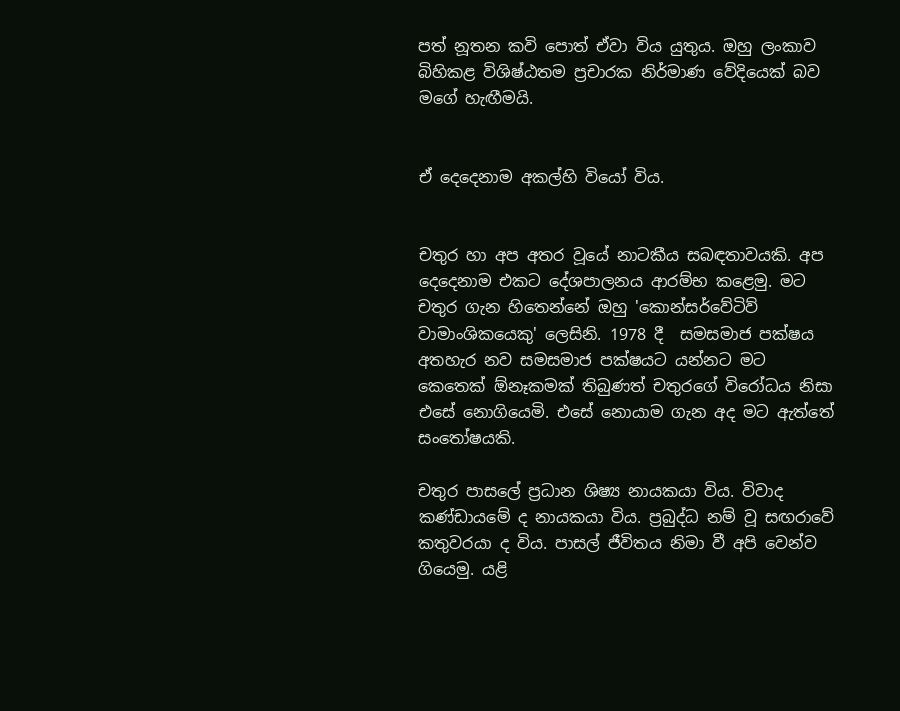පත් නූතන කවි පොත් ඒවා විය යුතුය. ඔහු ලංකාව බිහිකළ විශිෂ්ඨතම ප්‍රචාරක නිර්මාණ වේදියෙක් බව මගේ හැඟීමයි.


ඒ දෙදෙනාම අකල්හි වියෝ විය.


චතුර හා අප අතර වූයේ නාටකීය සබඳතාවයකි. අප දෙදෙනාම එකට දේශපාලනය ආරම්භ කළෙමු. මට චතුර ගැන හිතෙන්නේ ඔහු 'කොන්සර්වේටිව් වාමාංශිකයෙකු' ලෙසිනි. 1978 දී  සමසමාජ පක්ෂය අතහැර නව සමසමාජ පක්ෂයට යන්නට මට කෙතෙක් ඕනෑකමක් තිබුණත් චතුරගේ විරෝධය නිසා එසේ නොගියෙමි. එසේ නොයාම ගැන අද මට ඇත්තේ සංතෝෂයකි.

චතුර පාසලේ ප්‍රධාන ශිෂ්‍ය නායකයා විය. විවාද කණ්ඩායමේ ද නායකයා විය. ප්‍රබුද්ධ නම් වූ සඟරාවේ කතුවරයා ද විය. පාසල් ජීවිතය නිමා වී අපි වෙන්ව ගියෙමු. යළි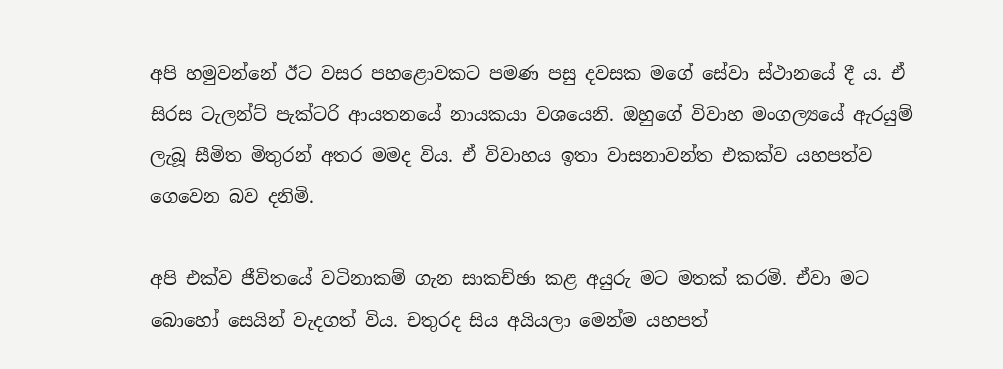අපි හමුවන්නේ ඊට වසර පහළොවකට පමණ පසු දවසක මගේ සේවා ස්ථානයේ දී ය. ඒ සිරස ටැලන්ට් පැක්ටරි ආයතනයේ නායකයා වශයෙනි. ඔහුගේ විවාහ මංගල්‍යයේ ඇරයුම් ලැබූ සීමිත මිතුරන් අතර මමද විය. ඒ විවාහය ඉතා වාසනාවන්ත එකක්ව යහපත්ව ගෙවෙන බව දනිමි.

අපි එක්ව ජීවිතයේ වටිනාකම් ගැන සාකච්ඡා කළ අයුරු මට මතක් කරමි. ඒවා මට බොහෝ සෙයින් වැදගත් විය. චතුරද සිය අයියලා මෙන්ම යහපත්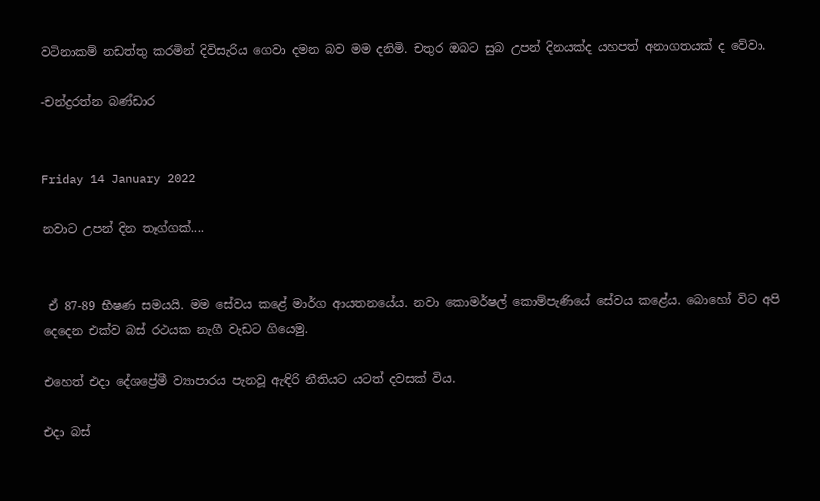වටිනාකම් නඩත්තු කරමින් දිවිසැරිය ගෙවා දමන බව මම දනිමි. චතුර ඔබට සුබ උපන් දිනයක්ද යහපත් අනාගතයක් ද වේවා.

-චන්ද්‍රරත්න බණ්ඩාර


Friday 14 January 2022

නවාට උපන් දින තෑග්ගක්....


 ඒ 87-89 භීෂණ සමයයි. මම සේවය කළේ මාර්ග ආයතනයේය. නවා කොමර්ෂල් කොම්පැණියේ සේවය කළේය. බොහෝ විට අපි දෙදෙන එක්ව බස් රථයක නැගී වැඩට ගියෙමු.

එහෙත් එදා දේශප්‍රේමී ව්‍යාපාරය පැනවූ ඇඳිරි නීතියට යටත් දවසක් විය.

එදා බස්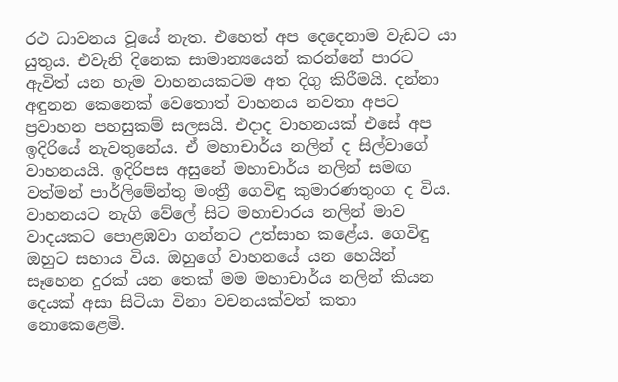රථ ධාවනය වූයේ නැත. එහෙත් අප දෙදෙනාම වැඩට යා යුතුය. එවැනි දිනෙක සාමාන්‍යයෙන් කරන්නේ පාරට ඇවිත් යන හැම වාහනයකටම අත දිගු කිරීමයි. දන්නා අඳුනන කෙනෙක් වෙතොත් වාහනය නවතා අපට ප්‍රවාහන පහසුකම් සලසයි. එදාද වාහනයක් එසේ අප ඉදිරියේ නැවතුනේය. ඒ මහාචාර්ය නලින් ද සිල්වාගේ වාහනයයි. ඉදිරිපස අසුනේ මහාචාර්ය නලින් සමඟ වත්මන් පාර්ලිමේන්තු මංත්‍රී ගෙවිඳු කුමාරණතුංග ද විය. වාහනයට නැගි වේලේ සිට මහාචාරය නලින් මාව වාදයකට පොළඹවා ගන්නට උත්සාහ කළේය. ගෙවිඳු ඔහුට සහාය විය. ඔහුගේ වාහනයේ යන හෙයින් සෑහෙන දුරක් යන තෙක් මම මහාචාර්ය නලින් කියන දෙයක් අසා සිටියා විනා වචනයක්වත් කතා නොකෙළෙමි.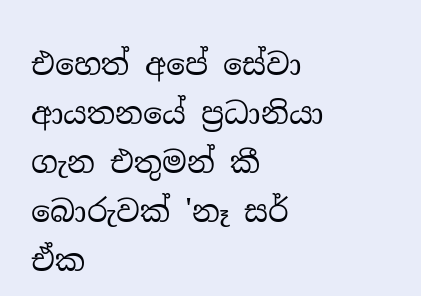එහෙත් අපේ සේවා ආයතනයේ ප්‍රධානියා ගැන එතුමන් කී බොරුවක් 'නෑ සර් ඒක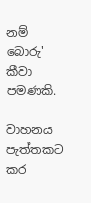නම් බොරු' කීවා පමණකි.

වාහනය පැත්තකට කර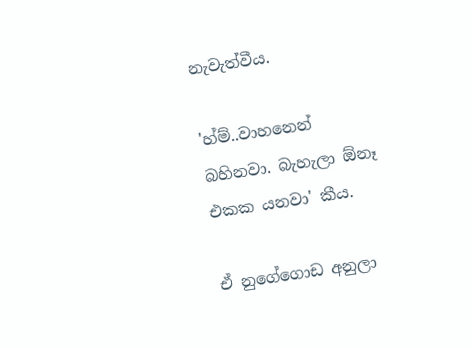නැවැත්වීය.

'හ්ම්..වාහනෙන් බහිනවා. බැහැලා ඕනෑ එකක යනවා' කීය.

ඒ නුගේගොඩ අනුලා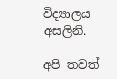විද්‍යාලය අසලිනි.

අපි තවත්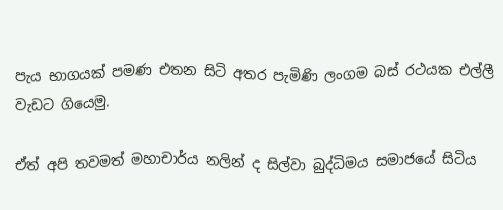පැය භාගයක් පමණ එතන සිටි අතර පැමිණි ලංගම බස් රථයක එල්ලී වැඩට ගියෙමු.

ඒත් අපි තවමත් මහාචාර්ය නලින් ද සිල්වා බුද්ධිමය සමාජයේ සිටිය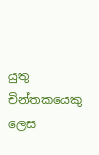යුතු චින්තකයෙකු ලෙස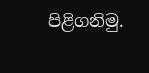පිළිගනිමු.